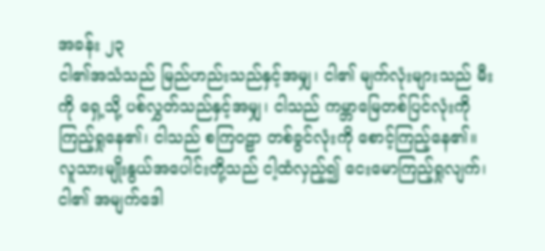အခန်း ၂၃
ငါ၏အသံသည် မြည်ဟည်းသည်နှင့်အမျှ၊ ငါ၏ မျက်လုံးများသည် မီးကို ရှေ့သို့ ပစ်လွှတ်သည်နှင့်အမျှ၊ ငါသည် ကမ္ဘာမြေတစ်ပြင်လုံးကို ကြည့်ရှုနေ၏၊ ငါသည် စကြဝဠာ တစ်ခွင်လုံးကို စောင့်ကြည့်နေ၏။ လူသားမျိုးနွယ်အပေါင်းတို့သည် ငါ့ထံလှည့်၍ ငေးမောကြည့်ရှုလျက်၊ ငါ၏ အမျက်ဒေါ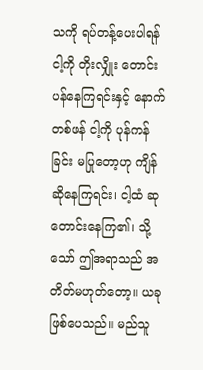သကို ရပ်တန့်ပေးပါရန် ငါ့ကို တိုးလျှိုး တောင်းပန်နေကြရင်းနှင့် နောက်တစ်ဖန် ငါ့ကို ပုန်ကန်ခြင်း မပြုတော့ဟု ကျိန်ဆိုနေကြရင်း၊ ငါ့ထံ ဆုတောင်းနေကြ၏၊ သို့သော် ဤအရာသည် အတိတ်မဟုတ်တော့။ ယခု ဖြစ်ပေသည်။ မည်သူ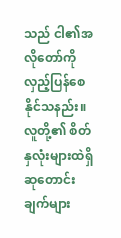သည် ငါ၏အလိုတော်ကို လှည့်ပြန်စေနိုင်သနည်း။ လူတို့၏ စိတ်နှလုံးများထဲရှိ ဆုတောင်းချက်များ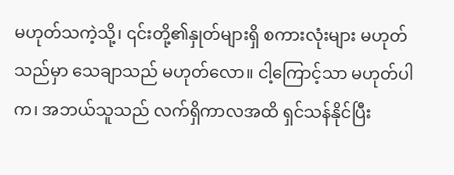မဟုတ်သကဲ့သို့၊ ၎င်းတို့၏နှုတ်များရှိ စကားလုံးများ မဟုတ်သည်မှာ သေချာသည် မဟုတ်လော။ ငါ့ကြောင့်သာ မဟုတ်ပါက၊ အဘယ်သူသည် လက်ရှိကာလအထိ ရှင်သန်နိုင်ပြီး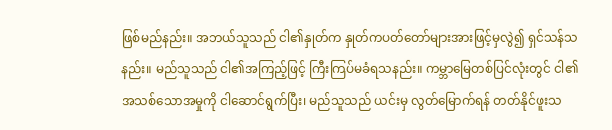ဖြစ်မည်နည်း။ အဘယ်သူသည် ငါ၏နှုတ်က နှုတ်ကပတ်တော်များအားဖြင့်မှလွဲ၍ ရှင်သန်သနည်း။ မည်သူသည် ငါ၏အကြည့်ဖြင့် ကြီးကြပ်မခံရသနည်း။ ကမ္ဘာမြေတစ်ပြင်လုံးတွင် ငါ၏အသစ်သောအမှုကို ငါဆောင်ရွက်ပြီး၊ မည်သူသည် ယင်းမှ လွတ်မြောက်ရန် တတ်နိုင်ဖူးသ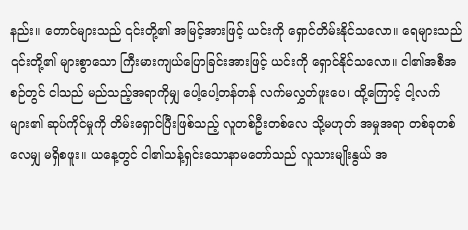နည်း။ တောင်များသည် ၎င်းတို့၏ အမြင့်အားဖြင့် ယင်းကို ရှောင်တိမ်းနိုင်သလော။ ရေများသည် ၎င်းတို့၏ များစွာသော ကြီးမားကျယ်ပြောခြင်းအားဖြင့် ယင်းကို ရှောင်နိုင်သလော။ ငါ၏အစီအစဉ်တွင် ငါသည် မည်သည့်အရာကိုမျှ ပေါ့ပေါ့တန်တန် လက်မလွှတ်ဖူးပေ၊ ထို့ကြောင့် ငါ့လက်များ၏ ဆုပ်ကိုင်မှုကို တိမ်းရှောင်ပြီးဖြစ်သည့် လူတစ်ဦးတစ်လေ သို့မဟုတ် အမှုအရာ တစ်ခုတစ်လေမျှ မရှိစဖူး။ ယနေ့တွင် ငါ၏သန့်ရှင်းသောနာမတော်သည် လူသားမျိုးနွယ် အ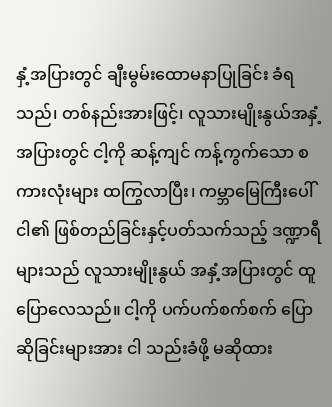နှံ့အပြားတွင် ချီးမွမ်းထောမနာပြုခြင်း ခံရသည်၊ တစ်နည်းအားဖြင့်၊ လူသားမျိုးနွယ်အနှံ့အပြားတွင် ငါ့ကို ဆန့်ကျင် ကန့်ကွက်သော စကားလုံးများ ထကြွလာပြီး၊ ကမ္ဘာမြေကြီးပေါ် ငါ၏ ဖြစ်တည်ခြင်းနှင့်ပတ်သက်သည့် ဒဏ္ဍာရီများသည် လူသားမျိုးနွယ် အနှံ့အပြားတွင် ထူပြောလေသည်။ ငါ့ကို ပက်ပက်စက်စက် ပြောဆိုခြင်းများအား ငါ သည်းခံဖို့ မဆိုထား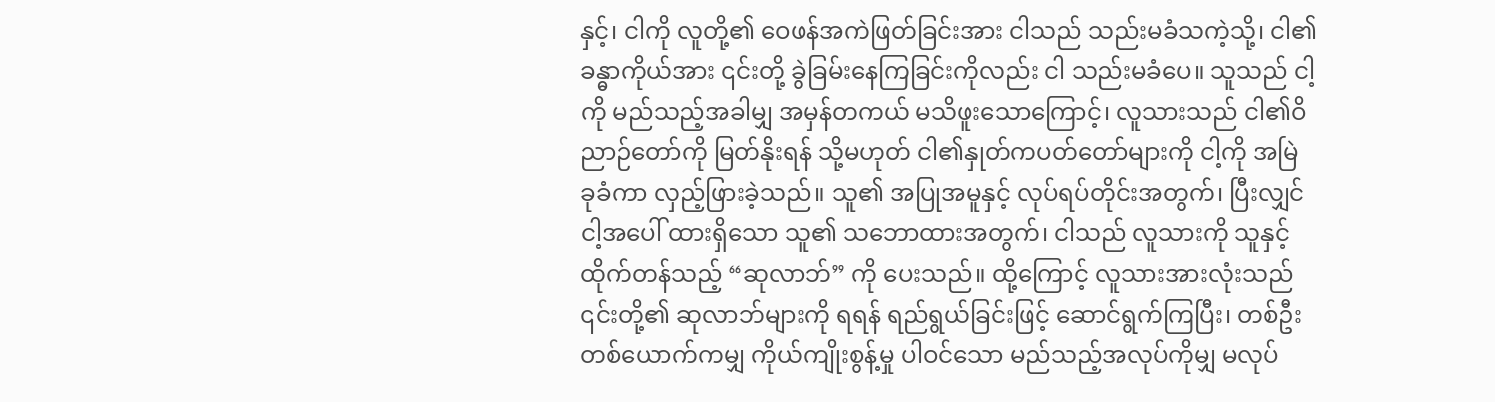နှင့်၊ ငါကို လူတို့၏ ဝေဖန်အကဲဖြတ်ခြင်းအား ငါသည် သည်းမခံသကဲ့သို့၊ ငါ၏ ခန္ဓာကိုယ်အား ၎င်းတို့ ခွဲခြမ်းနေကြခြင်းကိုလည်း ငါ သည်းမခံပေ။ သူသည် ငါ့ကို မည်သည့်အခါမျှ အမှန်တကယ် မသိဖူးသောကြောင့်၊ လူသားသည် ငါ၏ဝိညာဉ်တော်ကို မြတ်နိုးရန် သို့မဟုတ် ငါ၏နှုတ်ကပတ်တော်များကို ငါ့ကို အမြဲ ခုခံကာ လှည့်ဖြားခဲ့သည်။ သူ၏ အပြုအမူနှင့် လုပ်ရပ်တိုင်းအတွက်၊ ပြီးလျှင် ငါ့အပေါ် ထားရှိသော သူ၏ သဘောထားအတွက်၊ ငါသည် လူသားကို သူနှင့် ထိုက်တန်သည့် “ဆုလာဘ်” ကို ပေးသည်။ ထို့ကြောင့် လူသားအားလုံးသည် ၎င်းတို့၏ ဆုလာဘ်များကို ရရန် ရည်ရွယ်ခြင်းဖြင့် ဆောင်ရွက်ကြပြီး၊ တစ်ဦးတစ်ယောက်ကမျှ ကိုယ်ကျိုးစွန့်မှု ပါဝင်သော မည်သည့်အလုပ်ကိုမျှ မလုပ်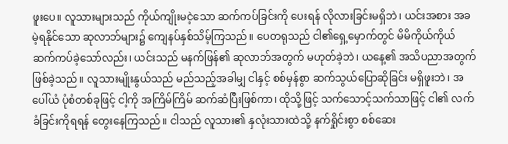ဖူးပေ။ လူသားများသည် ကိုယ်ကျိုးမငဲ့သော ဆက်ကပ်ခြင်းကို ပေးရန် လိုလားခြင်းမရှိဘဲ၊ ယင်းအစား အခမဲ့ရနိုင်သော ဆုလာဘ်များ၌ ကျေနပ်နှစ်သိမ့်ကြသည်။ ပေတရုသည် ငါ၏ရှေ့မှောက်တွင် မိမိကိုယ်ကိုယ် ဆက်ကပ်ခဲ့သော်လည်း၊ ယင်းသည် မနက်ဖြန်၏ ဆုလာဘ်အတွက် မဟုတ်ခဲ့ဘဲ၊ ယနေ့၏ အသိပညာအတွက် ဖြစ်ခဲ့သည်။ လူသားမျိုးနွယ်သည် မည်သည့်အခါမျှ ငါနှင့် စစ်မှန်စွာ ဆက်သွယ်ပြောဆိုခြင်း မရှိဖူးဘဲ၊ အပေါ်ယံ ပုံစံတစ်ခုဖြင့် ငါ့ကို အကြိမ်ကြိမ် ဆက်ဆံပြီးဖြစ်ကာ၊ ထိုသို့ဖြင့် သက်သောင့်သက်သာဖြင့် ငါ၏ လက်ခံခြင်းကိုရရန် တွေးနေကြသည်။ ငါသည် လူသား၏ နှလုံးသားထဲသို့ နက်ရှိုင်းစွာ စစ်ဆေး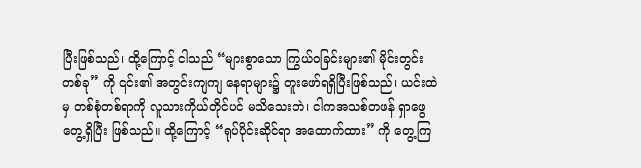ပြီးဖြစ်သည်၊ ထို့ကြောင့် ငါသည် “များစွာသော ကြွယ်ဝခြင်းများ၏ မိုင်းတွင်းတစ်ခု” ကို ၎င်း၏ အတွင်းကျကျ နေရာများ၌ တူးဖော်ရရှိပြီးဖြစ်သည်၊ ယင်းထဲမှ တစ်စုံတစ်ရာကို လူသားကိုယ်တိုင်ပင် မသိသေးဘဲ၊ ငါကအသစ်တဖန် ရှာဖွေတွေ့ရှိပြီး ဖြစ်သည်။ ထို့ကြောင့် “ရုပ်ပိုင်းဆိုင်ရာ အထောက်ထား” ကို တွေ့ကြ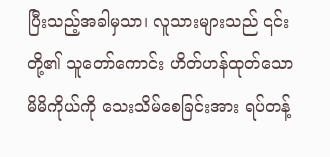ပြီးသည့်အခါမှသာ၊ လူသားများသည် ၎င်းတို့၏ သူတော်ကောင်း ဟိတ်ဟန်ထုတ်သော မိမိကိုယ်ကို သေးသိမ်စေခြင်းအား ရပ်တန့်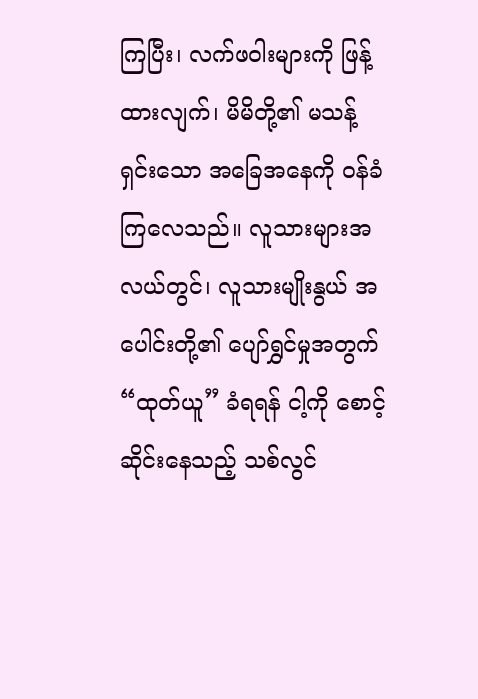ကြပြီး၊ လက်ဖဝါးများကို ဖြန့်ထားလျက်၊ မိမိတို့၏ မသန့်ရှင်းသော အခြေအနေကို ဝန်ခံကြလေသည်။ လူသားများအလယ်တွင်၊ လူသားမျိုးနွယ် အပေါင်းတို့၏ ပျော်ရွှင်မှုအတွက် “ထုတ်ယူ” ခံရရန် ငါ့ကို စောင့်ဆိုင်းနေသည့် သစ်လွင်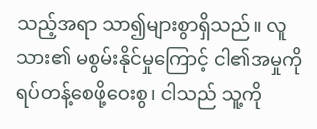သည့်အရာ သာ၍များစွာရှိသည်။ လူသား၏ မစွမ်းနိုင်မှုကြောင့် ငါ၏အမှုကို ရပ်တန့်စေဖို့ဝေးစွ၊ ငါသည် သူ့ကို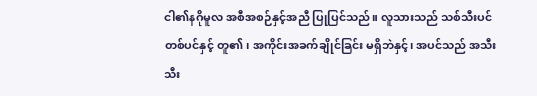ငါ၏နဂိုမူလ အစီအစဉ်နှင့်အညီ ပြုပြင်သည်။ လူသားသည် သစ်သီးပင် တစ်ပင်နှင့် တူ၏၊ အကိုင်းအခက်ချိုင်ခြင်း မရှိဘဲနှင့်၊ အပင်သည် အသီးသီး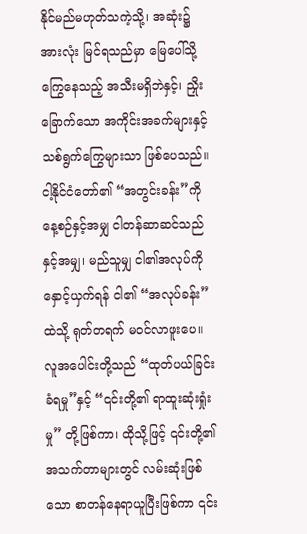နိုင်မည်မဟုတ်သကဲ့သို့၊ အဆုံး၌ အားလုံး မြင်ရသည်မှာ မြေပေါ်သို့ ကြွေနေသည့် အသီးမရှိဘဲနှင့်၊ ညှိုးခြောက်သော အကိုင်းအခက်များနှင့် သစ်ရွက်ကြွေများသာ ဖြစ်ပေသည်။
ငါ့နိုင်ငံတော်၏ “အတွင်းခန်း”ကို နေ့စဉ်နှင့်အမျှ ငါတန်ဆာဆင်သည်နှင့်အမျှ၊ မည်သူမျှ ငါ၏အလုပ်ကို နှောင့်ယှက်ရန် ငါ၏ “အလုပ်ခန်း” ထဲသို့ ရုတ်တရက် မဝင်လာဖူးပေ။ လူအပေါင်းတို့သည် “ထုတ်ပယ်ခြင်းခံရမှု”နှင့် “၎င်းတို့၏ ရာထူးဆုံးရှုံးမှု” တို့ဖြစ်ကာ၊ ထိုသို့ဖြင့် ၎င်းတို့၏ အသက်တာများတွင် လမ်းဆုံးဖြစ်သော စာတန်နေရာယူပြီးဖြစ်ကာ ၎င်း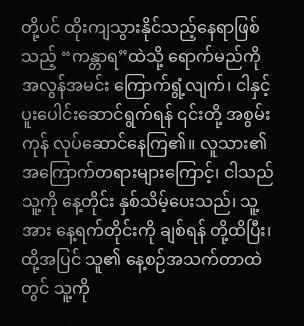တို့ပင် ထိုးကျသွားနိုင်သည့်နေရာဖြစ်သည့် “ကန္တာရ”ထဲသို့ ရောက်မည်ကို အလွန်အမင်း ကြောက်ရွံ့လျက်၊ ငါနှင့်ပူးပေါင်းဆောင်ရွက်ရန် ၎င်းတို့ အစွမ်းကုန် လုပ်ဆောင်နေကြ၏။ လူသား၏ အကြောက်တရားများကြောင့်၊ ငါသည် သူ့ကို နေ့တိုင်း နှစ်သိမ့်ပေးသည်၊ သူ့အား နေ့ရက်တိုင်းကို ချစ်ရန် တို့ထိပြီး၊ ထို့အပြင် သူ၏ နေ့စဉ်အသက်တာထဲတွင် သူ့ကို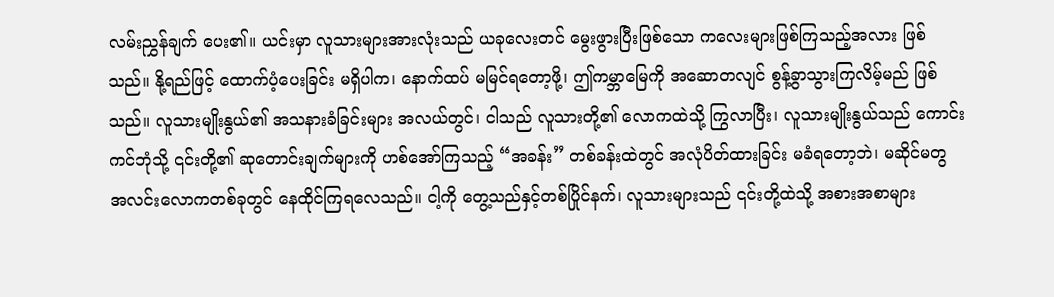လမ်းညွှန်ချက် ပေး၏။ ယင်းမှာ လူသားများအားလုံးသည် ယခုလေးတင် မွေးဖွားပြီးဖြစ်သော ကလေးများဖြစ်ကြသည့်အလား ဖြစ်သည်။ နို့ရည်ဖြင့် ထောက်ပံ့ပေးခြင်း မရှိပါက၊ နောက်ထပ် မမြင်ရတော့ဖို့၊ ဤကမ္ဘာမြေကို အဆောတလျင် စွန့်ခွာသွားကြလိမ့်မည် ဖြစ်သည်။ လူသားမျိုးနွယ်၏ အသနားခံခြင်းများ အလယ်တွင်၊ ငါသည် လူသားတို့၏ လောကထဲသို့ ကြွလာပြီး၊ လူသားမျိုးနွယ်သည် ကောင်းကင်ဘုံသို့ ၎င်းတို့၏ ဆုတောင်းချက်များကို ဟစ်အော်ကြသည့် “အခန်း” တစ်ခန်းထဲတွင် အလုံပိတ်ထားခြင်း မခံရတော့ဘဲ၊ မဆိုင်မတွ အလင်းလောကတစ်ခုတွင် နေထိုင်ကြရလေသည်။ ငါ့ကို တွေ့သည်နှင့်တစ်ပြိုင်နက်၊ လူသားများသည် ၎င်းတို့ထဲသို့ အစားအစာများ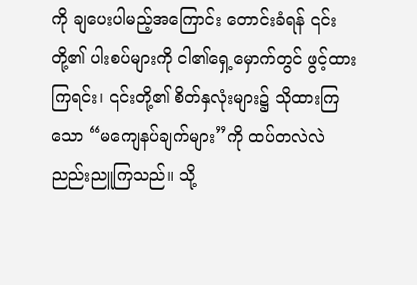ကို ချပေးပါမည့်အကြောင်း တောင်းခံရန် ၎င်းတို့၏ ပါးစပ်များကို ငါ၏ရှေ့မှောက်တွင် ဖွင့်ထားကြရင်း၊ ၎င်းတို့၏ စိတ်နှလုံးများ၌ သိုထားကြသော “မကျေနပ်ချက်များ”ကို ထပ်တလဲလဲ ညည်းညူကြသည်။ သို့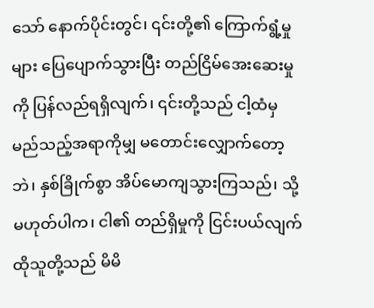သော် နောက်ပိုင်းတွင်၊ ၎င်းတို့၏ ကြောက်ရွံ့မှုများ ပြေပျောက်သွားပြီး တည်ငြိမ်အေးဆေးမှုကို ပြန်လည်ရရှိလျက်၊ ၎င်းတို့သည် ငါ့ထံမှ မည်သည့်အရာကိုမျှ မတောင်းလျှောက်တော့ဘဲ၊ နှစ်ခြိုက်စွာ အိပ်မောကျသွားကြသည်၊ သို့မဟုတ်ပါက၊ ငါ၏ တည်ရှိမှုကို ငြင်းပယ်လျက် ထိုသူတို့သည် မိမိ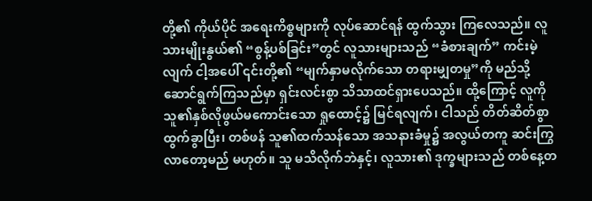တို့၏ ကိုယ်ပိုင် အရေးကိစ္စများကို လုပ်ဆောင်ရန် ထွက်သွား ကြလေသည်။ လူသားမျိုးနွယ်၏ “စွန့်ပစ်ခြင်း”တွင် လူသားများသည် “ခံစားချက်” ကင်းမဲ့လျက် ငါ့အပေါ် ၎င်းတို့၏ “မျက်နှာမလိုက်သော တရားမျှတမှု”ကို မည်သို့ ဆောင်ရွက်ကြသည်မှာ ရှင်းလင်းစွာ သိသာထင်ရှားပေသည်။ ထို့ကြောင့် လူကို သူ၏နှစ်လိုဖွယ်မကောင်းသော ရှုထောင့်၌ မြင်ရလျက်၊ ငါသည် တိတ်ဆိတ်စွာ ထွက်ခွာပြီး၊ တစ်ဖန် သူ၏ထက်သန်သော အသနားခံမှု၌ အလွယ်တကူ ဆင်းကြွလာတော့မည် မဟုတ်။ သူ မသိလိုက်ဘဲနှင့်၊ လူသား၏ ဒုက္ခများသည် တစ်နေ့တ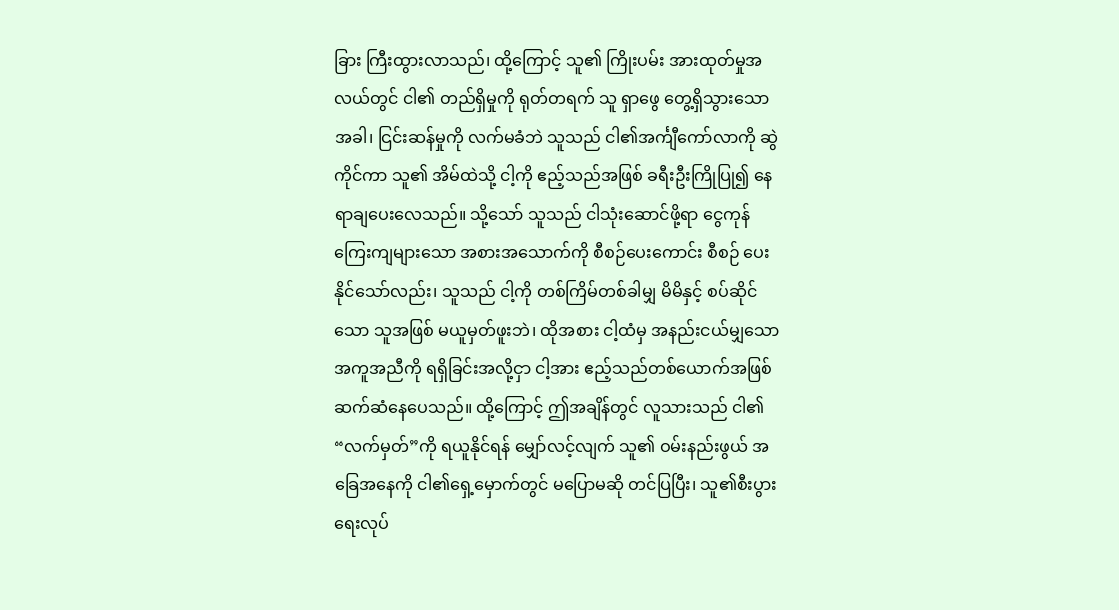ခြား ကြီးထွားလာသည်၊ ထို့ကြောင့် သူ၏ ကြိုးပမ်း အားထုတ်မှုအလယ်တွင် ငါ၏ တည်ရှိမှုကို ရုတ်တရက် သူ ရှာဖွေ တွေ့ရှိသွားသောအခါ၊ ငြင်းဆန်မှုကို လက်မခံဘဲ သူသည် ငါ၏အင်္ကျီကော်လာကို ဆွဲကိုင်ကာ သူ၏ အိမ်ထဲသို့ ငါ့ကို ဧည့်သည်အဖြစ် ခရီးဦးကြိုပြု၍ နေရာချပေးလေသည်။ သို့သော် သူသည် ငါသုံးဆောင်ဖို့ရာ ငွေကုန်ကြေးကျများသော အစားအသောက်ကို စီစဉ်ပေးကောင်း စီစဉ် ပေးနိုင်သော်လည်း၊ သူသည် ငါ့ကို တစ်ကြိမ်တစ်ခါမျှ မိမိနှင့် စပ်ဆိုင်သော သူအဖြစ် မယူမှတ်ဖူးဘဲ၊ ထိုအစား ငါ့ထံမှ အနည်းငယ်မျှသော အကူအညီကို ရရှိခြင်းအလို့ငှာ ငါ့အား ဧည့်သည်တစ်ယောက်အဖြစ် ဆက်ဆံနေပေသည်။ ထို့ကြောင့် ဤအချိန်တွင် လူသားသည် ငါ၏ “လက်မှတ်”ကို ရယူနိုင်ရန် မျှော်လင့်လျက် သူ၏ ဝမ်းနည်းဖွယ် အခြေအနေကို ငါ၏ရှေ့မှောက်တွင် မပြောမဆို တင်ပြပြီး၊ သူ၏စီးပွားရေးလုပ်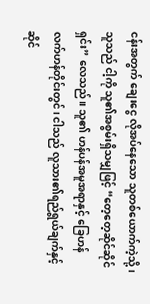ငန်းအတွက် ချေးငွေ လိုအပ်နေသော သူတစ်ယောက်ကဲ့သို့၊ သူသည် ငါ့ကို သူ၏အစွမ်းရှိသမျှဖြင့် “တေ့တေ့ဆိုင်ဆိုင်ရှင်း” လေသည်။ သူ၏ ဟန်ပန်အမူအရာနှင့် ခြေဟန်လက်ဟန်တိုင်းတွင်၊ ငါသည် လူသား၏ရည်ရွယ်ချက်နှင့်ဆိုင်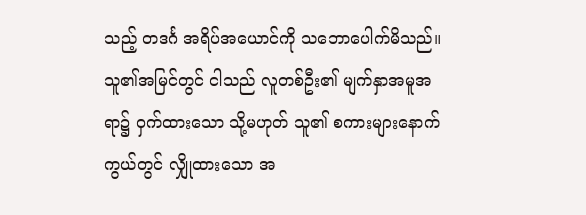သည့် တဒင်္ဂ အရိပ်အယောင်ကို သဘောပေါက်မိသည်။ သူ၏အမြင်တွင် ငါသည် လူတစ်ဦး၏ မျက်နှာအမူအရာ၌ ဝှက်ထားသော သို့မဟုတ် သူ၏ စကားများနောက်ကွယ်တွင် လျှိုထားသော အ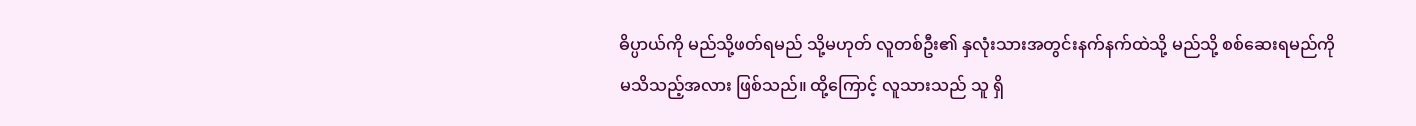ဓိပ္ပာယ်ကို မည်သို့ဖတ်ရမည် သို့မဟုတ် လူတစ်ဦး၏ နှလုံးသားအတွင်းနက်နက်ထဲသို့ မည်သို့ စစ်ဆေးရမည်ကို မသိသည့်အလား ဖြစ်သည်။ ထို့ကြောင့် လူသားသည် သူ ရှိ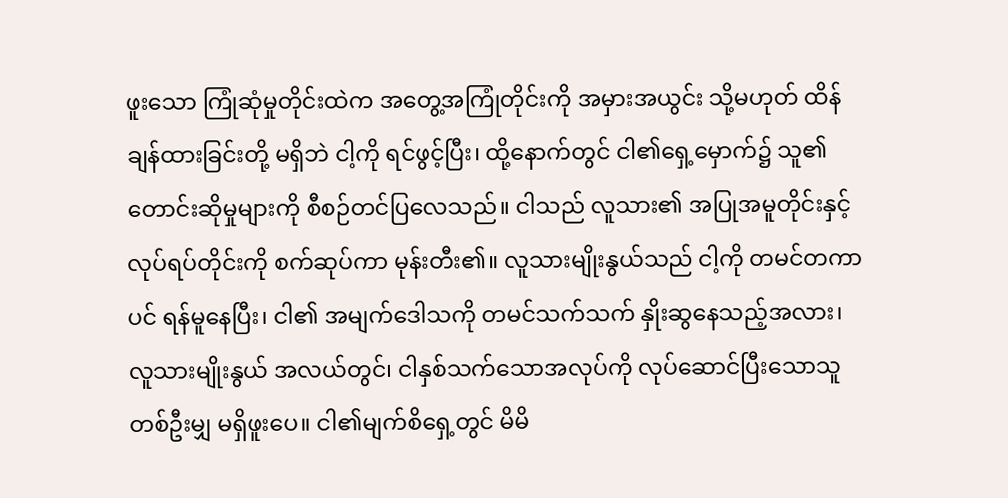ဖူးသော ကြုံဆုံမှုတိုင်းထဲက အတွေ့အကြုံတိုင်းကို အမှားအယွင်း သို့မဟုတ် ထိန်ချန်ထားခြင်းတို့ မရှိဘဲ ငါ့ကို ရင်ဖွင့်ပြီး၊ ထို့နောက်တွင် ငါ၏ရှေ့မှောက်၌ သူ၏ တောင်းဆိုမှုများကို စီစဉ်တင်ပြလေသည်။ ငါသည် လူသား၏ အပြုအမူတိုင်းနှင့် လုပ်ရပ်တိုင်းကို စက်ဆုပ်ကာ မုန်းတီး၏။ လူသားမျိုးနွယ်သည် ငါ့ကို တမင်တကာပင် ရန်မူနေပြီး၊ ငါ၏ အမျက်ဒေါသကို တမင်သက်သက် နှိုးဆွနေသည့်အလား၊ လူသားမျိုးနွယ် အလယ်တွင်၊ ငါနှစ်သက်သောအလုပ်ကို လုပ်ဆောင်ပြီးသောသူ တစ်ဦးမျှ မရှိဖူးပေ။ ငါ၏မျက်စိရှေ့တွင် မိမိ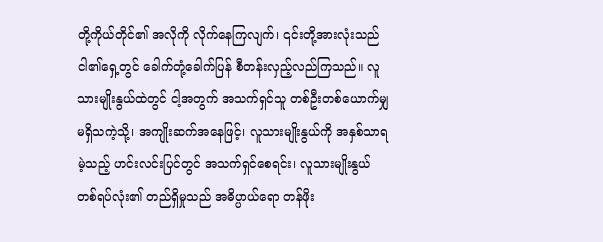တို့ကိုယ်တိုင်၏ အလိုကို လိုက်နေကြလျက်၊ ၎င်းတို့အားလုံးသည် ငါ၏ရှေ့တွင် ခေါက်တုံ့ခေါက်ပြန် စီတန်းလှည့်လည်ကြသည်။ လူသားမျိုးနွယ်ထဲတွင် ငါ့အတွက် အသက်ရှင်သူ တစ်ဦးတစ်ယောက်မျှမရှိသကဲ့သို့၊ အကျိုးဆက်အနေဖြင့်၊ လူသားမျိုးနွယ်ကို အနှစ်သာရမဲ့သည့် ဟင်းလင်းပြင်တွင် အသက်ရှင်စေရင်း၊ လူသားမျိုးနွယ် တစ်ရပ်လုံး၏ တည်ရှိမှုသည် အဓိပ္ပာယ်ရော တန်ဖိုး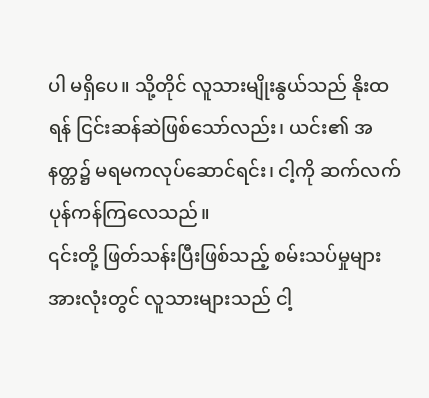ပါ မရှိပေ။ သို့တိုင် လူသားမျိုးနွယ်သည် နိုးထရန် ငြင်းဆန်ဆဲဖြစ်သော်လည်း၊ ယင်း၏ အနတ္တ၌ မရမကလုပ်ဆောင်ရင်း၊ ငါ့ကို ဆက်လက် ပုန်ကန်ကြလေသည်။
၎င်းတို့ ဖြတ်သန်းပြီးဖြစ်သည့် စမ်းသပ်မှုများ အားလုံးတွင် လူသားများသည် ငါ့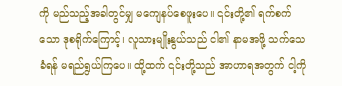ကို မည်သည့်အခါတွင်မျှ မကျေနပ်စေဖူးပေ။ ၎င်းတို့၏ ရက်စက်သော ဒုစရိုက်ကြောင့်၊ လူသားမျိုးနွယ်သည် ငါ၏ နာမအဖို့ သက်သေခံရန် မရည်ရွယ်ကြပေ။ ထို့ထက် ၎င်းတို့သည် အာဟာရအတွက် ငါ့ကို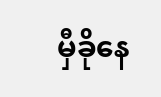မှီခိုနေ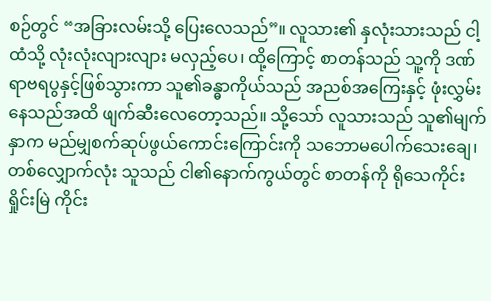စဉ်တွင် “အခြားလမ်းသို့ ပြေးလေသည်”။ လူသား၏ နှလုံးသားသည် ငါ့ထံသို့ လုံးလုံးလျားလျား မလှည့်ပေ၊ ထို့ကြောင့် စာတန်သည် သူ့ကို ဒဏ်ရာဗရပွနှင့်ဖြစ်သွားကာ သူ၏ခန္ဓာကိုယ်သည် အညစ်အကြေးနှင့် ဖုံးလွှမ်းနေသည်အထိ ဖျက်ဆီးလေတော့သည်။ သို့သော် လူသားသည် သူ၏မျက်နှာက မည်မျှစက်ဆုပ်ဖွယ်ကောင်းကြောင်းကို သဘောမပေါက်သေးချေ၊ တစ်လျှောက်လုံး သူသည် ငါ၏နောက်ကွယ်တွင် စာတန်ကို ရိုသေကိုင်းရှိုင်းမြဲ ကိုင်း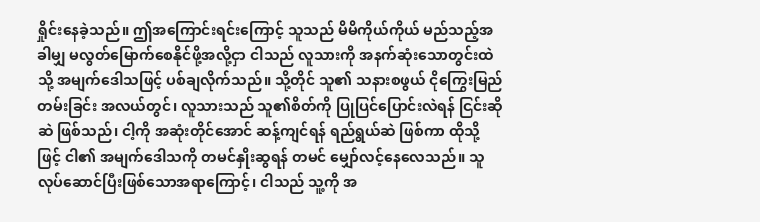ရှိုင်းနေခဲ့သည်။ ဤအကြောင်းရင်းကြောင့် သူသည် မိမိကိုယ်ကိုယ် မည်သည့်အခါမျှ မလွတ်မြောက်စေနိုင်ဖို့အလို့ငှာ ငါသည် လူသားကို အနက်ဆုံးသောတွင်းထဲသို့ အမျက်ဒေါသဖြင့် ပစ်ချလိုက်သည်။ သို့တိုင် သူ၏ သနားစဖွယ် ငိုကြွေးမြည်တမ်းခြင်း အလယ်တွင်၊ လူသားသည် သူ၏စိတ်ကို ပြုပြင်ပြောင်းလဲရန် ငြင်းဆိုဆဲ ဖြစ်သည်၊ ငါ့ကို အဆုံးတိုင်အောင် ဆန့်ကျင်ရန် ရည်ရွယ်ဆဲ ဖြစ်ကာ ထိုသို့ဖြင့် ငါ၏ အမျက်ဒေါသကို တမင်နှိုးဆွရန် တမင် မျှော်လင့်နေလေသည်။ သူလုပ်ဆောင်ပြီးဖြစ်သောအရာကြောင့်၊ ငါသည် သူ့ကို အ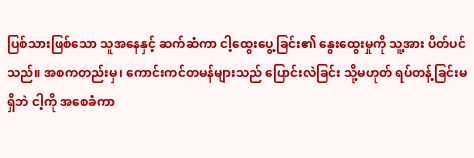ပြစ်သားဖြစ်သော သူအနေနှင့် ဆက်ဆံကာ ငါ့ထွေးပွေ့ခြင်း၏ နွေးထွေးမှုကို သူ့အား ပိတ်ပင်သည်။ အစကတည်းမှ၊ ကောင်းကင်တမန်များသည် ပြောင်းလဲခြင်း သို့မဟုတ် ရပ်တန့်ခြင်းမရှိဘဲ ငါ့ကို အစေခံကာ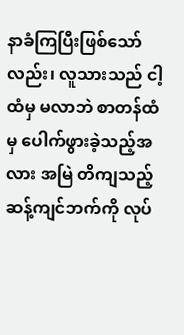နာခံကြပြီးဖြစ်သော်လည်း၊ လူသားသည် ငါ့ထံမှ မလာဘဲ စာတန်ထံမှ ပေါက်ဖွားခဲ့သည့်အလား အမြဲ တိကျသည့် ဆန့်ကျင်ဘက်ကို လုပ်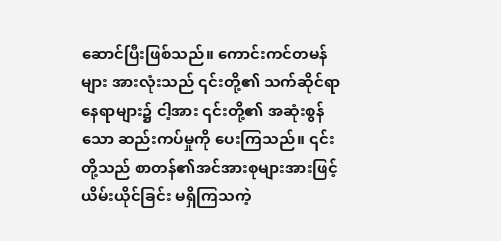ဆောင်ပြီးဖြစ်သည်။ ကောင်းကင်တမန်များ အားလုံးသည် ၎င်းတို့၏ သက်ဆိုင်ရာနေရာများ၌ ငါ့အား ၎င်းတို့၏ အဆုံးစွန်သော ဆည်းကပ်မှုကို ပေးကြသည်။ ၎င်းတို့သည် စာတန်၏အင်အားစုများအားဖြင့် ယိမ်းယိုင်ခြင်း မရှိကြသကဲ့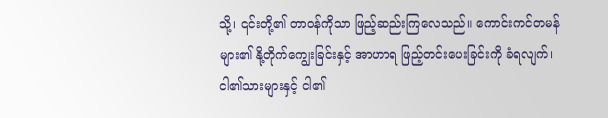သို့၊ ၎င်းတို့၏ တာဝန်ကိုသာ ဖြည့်ဆည်းကြလေသည်။ ကောင်းကင်တမန်များ၏ နို့တိုက်ကျွေးခြင်းနှင့် အာဟာရ ဖြည့်တင်းပေးခြင်းကို ခံရလျက်၊ ငါ၏သားများနှင့် ငါ၏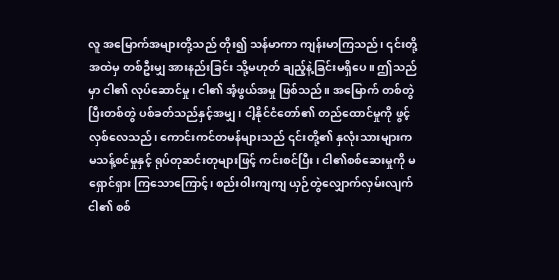လူ အမြောက်အများတို့သည် တိုး၍ သန်မာကာ ကျန်းမာကြသည်၊ ၎င်းတို့အထဲမှ တစ်ဦးမျှ အားနည်းခြင်း သို့မဟုတ် ချည့်နဲ့ခြင်းမရှိပေ။ ဤသည်မှာ ငါ၏ လုပ်ဆောင်မှု၊ ငါ၏ အံ့ဖွယ်အမှု ဖြစ်သည်။ အမြောက် တစ်တွဲပြီးတစ်တွဲ ပစ်ခတ်သည်နှင့်အမျှ၊ ငါ့နိုင်ငံတော်၏ တည်ထောင်မှုကို ဖွင့်လှစ်လေသည်၊ ကောင်းကင်တမန်များသည် ၎င်းတို့၏ နှလုံးသားများက မသန့်စင်မှုနှင့် ရုပ်တုဆင်းတုများဖြင့် ကင်းစင်ပြီး၊ ငါ၏စစ်ဆေးမှုကို မရှောင်ရှား ကြသောကြောင့်၊ စည်းဝါးကျကျ ယှဉ်တွဲလျှောက်လှမ်းလျက် ငါ၏ စစ်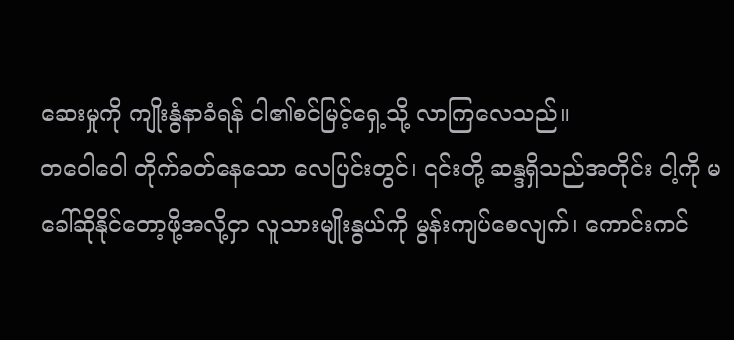ဆေးမှုကို ကျိုးနွံနာခံရန် ငါ၏စင်မြင့်ရှေ့သို့ လာကြလေသည်။
တဝေါဝေါ တိုက်ခတ်နေသော လေပြင်းတွင်၊ ၎င်းတို့ ဆန္ဒရှိသည်အတိုင်း ငါ့ကို မခေါ်ဆိုနိုင်တော့ဖို့အလို့ငှာ လူသားမျိုးနွယ်ကို မွန်းကျပ်စေလျက်၊ ကောင်းကင်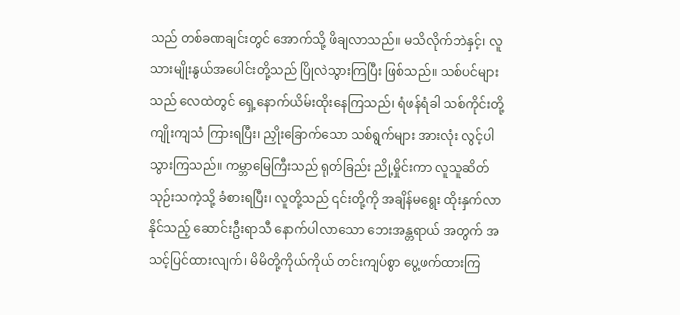သည် တစ်ခဏချင်းတွင် အောက်သို့ ဖိချလာသည်။ မသိလိုက်ဘဲနှင့်၊ လူသားမျိုးနွယ်အပေါင်းတို့သည် ပြိုလဲသွားကြပြီး ဖြစ်သည်။ သစ်ပင်များသည် လေထဲတွင် ရှေ့နောက်ယိမ်းထိုးနေကြသည်၊ ရံဖန်ရံခါ သစ်ကိုင်းတို့ ကျိုးကျသံ ကြားရပြီး၊ ညှိုးခြောက်သော သစ်ရွက်များ အားလုံး လွင့်ပါသွားကြသည်။ ကမ္ဘာမြေကြီးသည် ရုတ်ခြည်း ညို့မှိုင်းကာ လူသူဆိတ်သုဉ်းသကဲ့သို့ ခံစားရပြီး၊ လူတို့သည် ၎င်းတို့ကို အချိန်မရွေး ထိုးနှက်လာနိုင်သည့် ဆောင်းဦးရာသီ နောက်ပါလာသော ဘေးအန္တရာယ် အတွက် အသင့်ပြင်ထားလျက်၊ မိမိတို့ကိုယ်ကိုယ် တင်းကျပ်စွာ ပွေ့ဖက်ထားကြ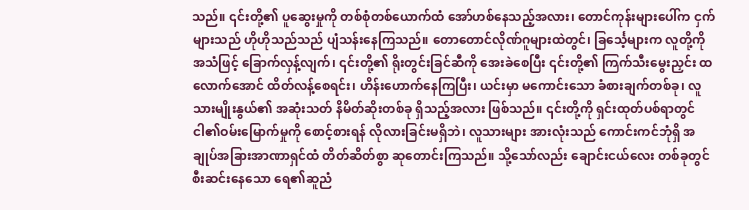သည်။ ၎င်းတို့၏ ပူဆွေးမှုကို တစ်စုံတစ်ယောက်ထံ အော်ဟစ်နေသည့်အလား၊ တောင်ကုန်းများပေါ်က ငှက်များသည် ဟိုဟိုသည်သည် ပျံသန်းနေကြသည်။ တောတောင်လိုဏ်ဂူများထဲတွင်၊ ခြင်္သေ့များက လူတို့ကို အသံဖြင့် ခြောက်လှန့်လျက်၊ ၎င်းတို့၏ ရိုးတွင်းခြင်ဆီကို အေးခဲစေပြီး ၎င်းတို့၏ ကြက်သီးမွေးညှင်း ထလောက်အောင် ထိတ်လန့်စေရင်း၊ ဟိန်းဟောက်နေကြပြီး၊ ယင်းမှာ မကောင်းသော ခံစားချက်တစ်ခု၊ လူသားမျိုးနွယ်၏ အဆုံးသတ် နိမိတ်ဆိုးတစ်ခု ရှိသည့်အလား ဖြစ်သည်။ ၎င်းတို့ကို ရှင်းထုတ်ပစ်ရာတွင် ငါ၏ဝမ်းမြောက်မှုကို စောင့်စားရန် လိုလားခြင်းမရှိဘဲ၊ လူသားများ အားလုံးသည် ကောင်းကင်ဘုံရှိ အချုပ်အခြားအာဏာရှင်ထံ တိတ်ဆိတ်စွာ ဆုတောင်းကြသည်။ သို့သော်လည်း ချောင်းငယ်လေး တစ်ခုတွင် စီးဆင်းနေသော ရေ၏ဆူညံ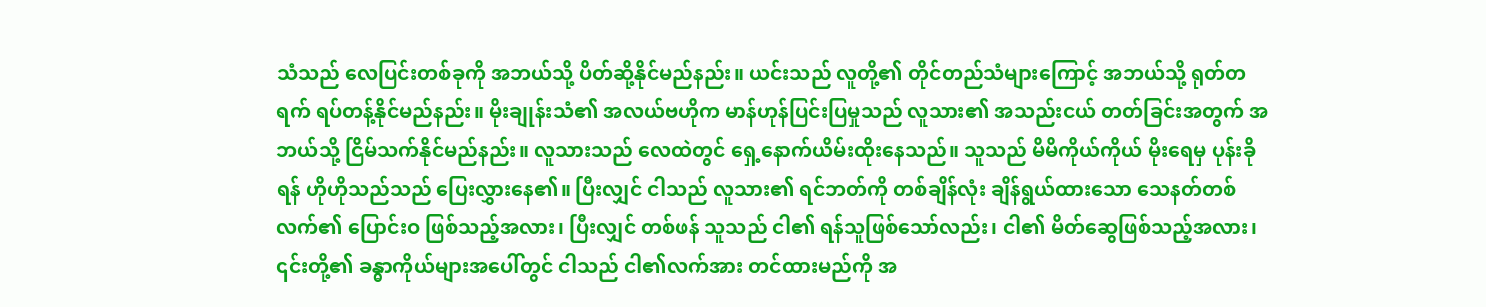သံသည် လေပြင်းတစ်ခုကို အဘယ်သို့ ပိတ်ဆို့နိုင်မည်နည်း။ ယင်းသည် လူတို့၏ တိုင်တည်သံများကြောင့် အဘယ်သို့ ရုတ်တရက် ရပ်တန့်နိုင်မည်နည်း။ မိုးချုန်းသံ၏ အလယ်ဗဟိုက မာန်ဟုန်ပြင်းပြမှုသည် လူသား၏ အသည်းငယ် တတ်ခြင်းအတွက် အဘယ်သို့ ငြိမ်သက်နိုင်မည်နည်း။ လူသားသည် လေထဲတွင် ရှေ့နောက်ယိမ်းထိုးနေသည်။ သူသည် မိမိကိုယ်ကိုယ် မိုးရေမှ ပုန်းခိုရန် ဟိုဟိုသည်သည် ပြေးလွှားနေ၏။ ပြီးလျှင် ငါသည် လူသား၏ ရင်ဘတ်ကို တစ်ချိန်လုံး ချိန်ရွယ်ထားသော သေနတ်တစ်လက်၏ ပြောင်းဝ ဖြစ်သည့်အလား၊ ပြီးလျှင် တစ်ဖန် သူသည် ငါ၏ ရန်သူဖြစ်သော်လည်း၊ ငါ၏ မိတ်ဆွေဖြစ်သည့်အလား၊ ၎င်းတို့၏ ခန္ဓာကိုယ်များအပေါ်တွင် ငါသည် ငါ၏လက်အား တင်ထားမည်ကို အ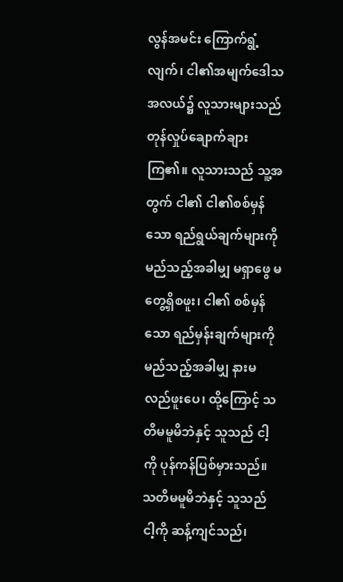လွန်အမင်း ကြောက်ရွံ့လျက်၊ ငါ၏အမျက်ဒေါသအလယ်၌ လူသားများသည် တုန်လှုပ်ချောက်ချားကြ၏။ လူသားသည် သူ့အတွက် ငါ၏ ငါ၏စစ်မှန်သော ရည်ရွယ်ချက်များကို မည်သည့်အခါမျှ မရှာဖွေ မတွေ့ရှိစဖူး၊ ငါ၏ စစ်မှန်သော ရည်မှန်းချက်များကို မည်သည့်အခါမျှ နားမလည်ဖူးပေ၊ ထို့ကြောင့် သတိမမူမိဘဲနှင့် သူသည် ငါ့ကို ပုန်ကန်ပြစ်မှားသည်။ သတိမမူမိဘဲနှင့် သူသည် ငါ့ကို ဆန့်ကျင်သည်၊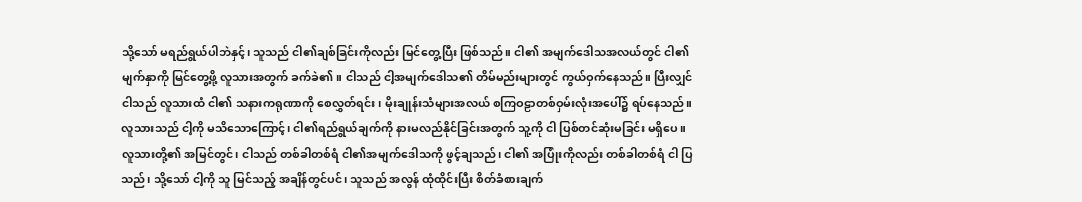သို့သော် မရည်ရွယ်ပါဘဲနှင့်၊ သူသည် ငါ၏ချစ်ခြင်းကိုလည်း မြင်တွေ့ပြီး ဖြစ်သည်။ ငါ၏ အမျက်ဒေါသအလယ်တွင် ငါ၏မျက်နှာကို မြင်တွေ့ဖို့ လူသားအတွက် ခက်ခဲ၏။ ငါသည် ငါ့အမျက်ဒေါသ၏ တိမ်မည်းများတွင် ကွယ်ဝှက်နေသည်။ ပြီးလျှင် ငါသည် လူသားထံ ငါ၏ သနားကရုဏာကို စေလွှတ်ရင်း၊ မိုးချုန်းသံများအလယ် စကြဝဠာတစ်ဝှမ်းလုံးအပေါ်၌ ရပ်နေသည်။ လူသားသည် ငါ့ကို မသိသောကြောင့်၊ ငါ၏ရည်ရွယ်ချက်ကို နားမလည်နိုင်ခြင်းအတွက် သူ့ကို ငါ ပြစ်တင်ဆုံးမခြင်း မရှိပေ။ လူသားတို့၏ အမြင်တွင်၊ ငါသည် တစ်ခါတစ်ရံ ငါ၏အမျက်ဒေါသကို ဖွင့်ချသည်၊ ငါ၏ အပြုံးကိုလည်း တစ်ခါတစ်ရံ ငါ ပြသည်၊ သို့သော် ငါ့ကို သူ မြင်သည့် အချိန်တွင်ပင်၊ သူသည် အလွန် ထုံထိုင်းပြီး စိတ်ခံစားချက်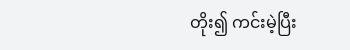တိုး၍ ကင်းမဲ့ပြီး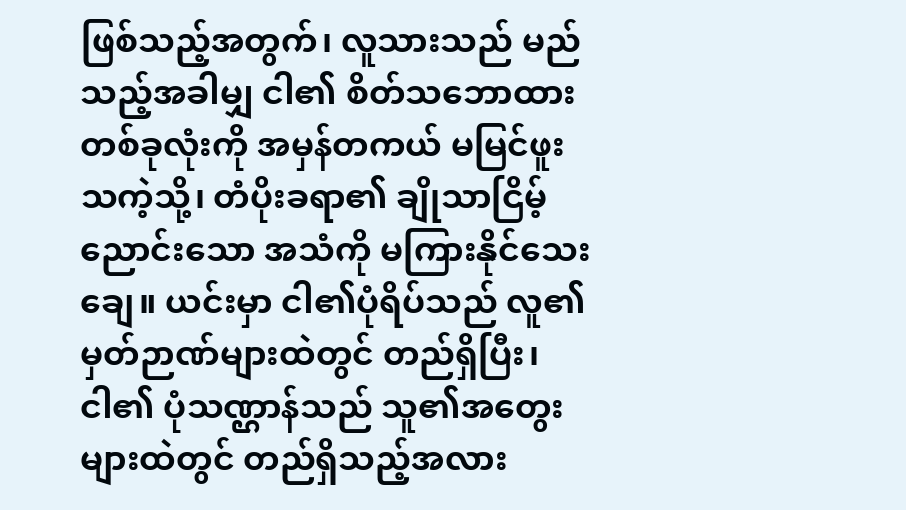ဖြစ်သည့်အတွက်၊ လူသားသည် မည်သည့်အခါမျှ ငါ၏ စိတ်သဘောထား တစ်ခုလုံးကို အမှန်တကယ် မမြင်ဖူးသကဲ့သို့၊ တံပိုးခရာ၏ ချိုသာငြိမ့်ညောင်းသော အသံကို မကြားနိုင်သေးချေ။ ယင်းမှာ ငါ၏ပုံရိပ်သည် လူ၏မှတ်ဉာဏ်များထဲတွင် တည်ရှိပြီး၊ ငါ၏ ပုံသဏ္ဌာန်သည် သူ၏အတွေးများထဲတွင် တည်ရှိသည့်အလား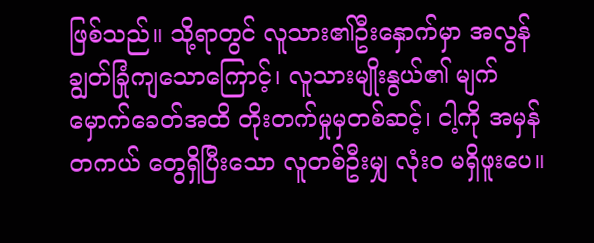ဖြစ်သည်။ သို့ရာတွင် လူသား၏ဦးနှောက်မှာ အလွန် ချွတ်ခြုံကျသောကြောင့်၊ လူသားမျိုးနွယ်၏ မျက်မှောက်ခေတ်အထိ တိုးတက်မှုမှတစ်ဆင့်၊ ငါ့ကို အမှန်တကယ် တွေရှိပြီးသော လူတစ်ဦးမျှ လုံးဝ မရှိဖူးပေ။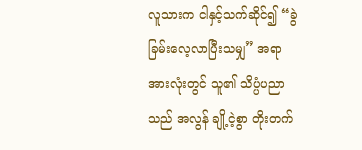လူသားက ငါနှင့်သက်ဆိုင်၍ “ခွဲခြမ်းလေ့လာပြီးသမျှ” အရာအားလုံးတွင် သူ၏ သိပ္ပံပညာသည် အလွန် ချို့ငဲ့စွာ တိုးတက်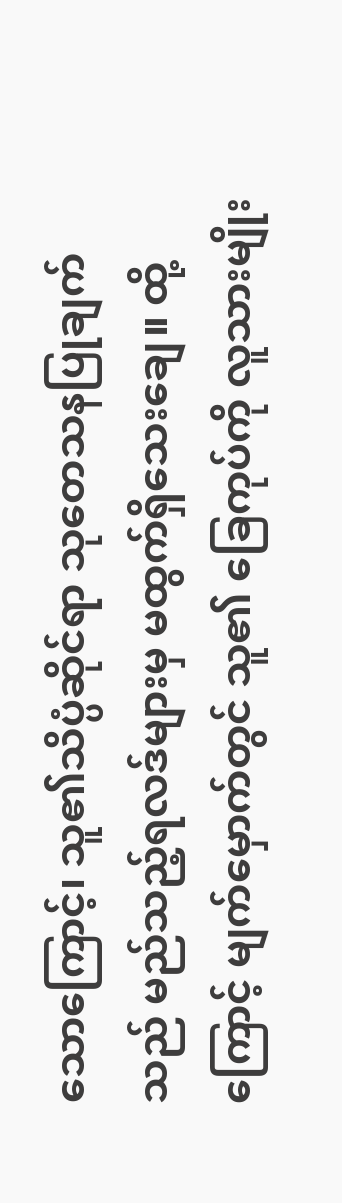သောကြောင့်၊ သူ၏သိပ္ပံဆိုင်ရာ သုတေသနပြုချက်သည် မည်သည့်ရလဒ်များမှ မထွက်ရှိသေးချေ။ ထို့ကြောင့် မျက်မှောက်တွင် သူ၏ ခြေကုပ်ကို လူသားမျိုး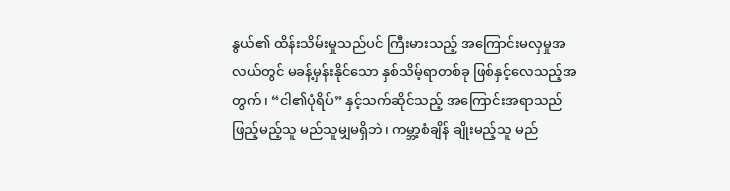နွယ်၏ ထိန်းသိမ်းမှုသည်ပင် ကြီးမားသည့် အကြောင်းမလှမှုအလယ်တွင် မခန့်မှန်းနိုင်သော နှစ်သိမ့်ရာတစ်ခု ဖြစ်နှင့်လေသည့်အတွက်၊ “ငါ၏ပုံရိပ်” နှင့်သက်ဆိုင်သည့် အကြောင်းအရာသည် ဖြည့်မည့်သူ မည်သူမျှမရှိဘဲ၊ ကမ္ဘာ့စံချိန် ချိုးမည့်သူ မည်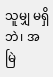သူမျှ မရှိဘဲ၊ အမြဲ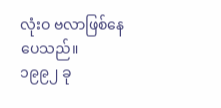လုံးဝ ဗလာဖြစ်နေပေသည်။
၁၉၉၂ ခု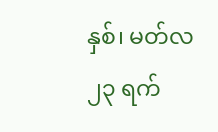နှစ်၊ မတ်လ ၂၃ ရက်